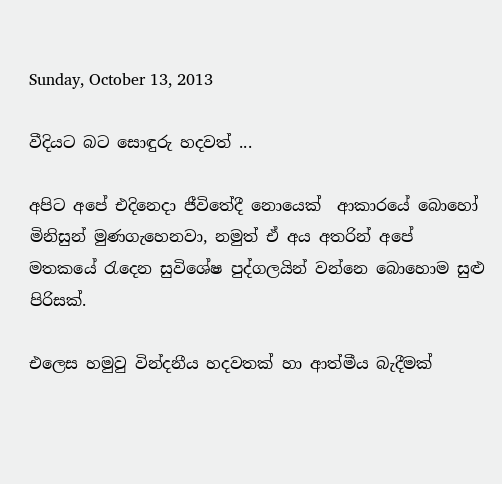Sunday, October 13, 2013

වීදියට බට සොඳුරු හදවත් ...

අපිට අපේ එදිනෙදා ජීවිතේදී නොයෙක්  ආකාරයේ බොහෝ මිනිසුන් මුණගැහෙනවා, නමුත් ඒ අය අතරින් අපේ මතකයේ ‍රැදෙන සුවිශේෂ පුද්ගලයින් වන්නෙ බොහොම සුළු පිරිසක්.

එලෙස හමුවු වින්දනීය හදවතක් හා ආත්මීය බැදීමක්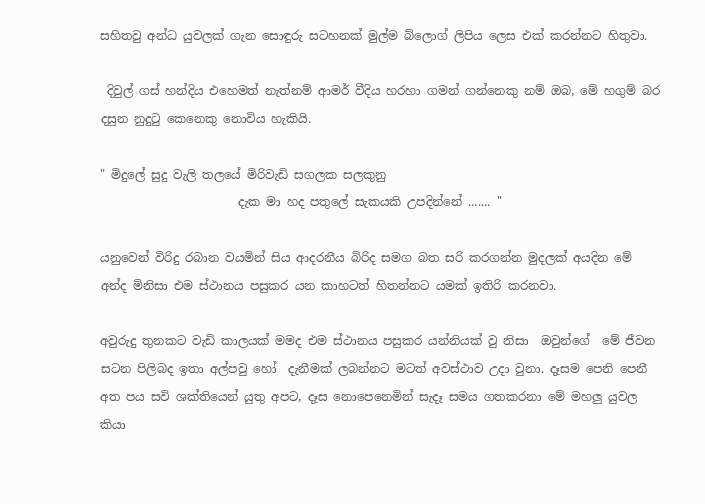සහිතවු අන්ධ යුවලක් ගැන සොඳුරු සටහනක් මුල්ම බ්ලොග් ලිපිය ලෙස එක් කරන්නට හිතුවා.

 දිවුල් ගස් හන්දිය එහෙමත් නැත්නම් ආමර් වීදිය හරහා ගමන් ගන්නෙකු නම් ඔබ, මේ හගුම් බර දසුන නුදු‍ටු කෙනෙකු නොවිය හැකියි.

" මිදුලේ සුදු වැලි තලයේ මිරිවැඩි සගලක සලකුනු
                       දැක මා හද පතුලේ සැකයකි උපදින්නේ ....... "

යනුවෙන් විරිදු රබාන වයමින් සිය ආදරනීය බිරිද සමග බත සරි කරගන්න මුදලක් අයදින මේ අන්ද මිනිසා එම ස්ථානය පසුකර යන කාහටත් හිතන්නට යමක් ඉතිරි කරනවා.

අවුරුදු තුනකට වැඩි කාලයක් මමද එම ස්ථානය පසුකර යන්නියක් වු නිසා  ඔවුන්ගේ  මේ ජීවන සටන පිලිබද ඉතා අල්පවු හෝ  දැනීමක් ලබන්නට මටත් අවස්ථාව උදා වුනා. දෑසම පෙනි පෙනී අත පය සවි ශක්තියෙන් යුතු අපට, දෑස නොපෙනෙමින් සැදෑ සමය ගතකරනා මේ මහලු යුවල කියා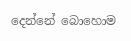දෙන්නේ බොහොම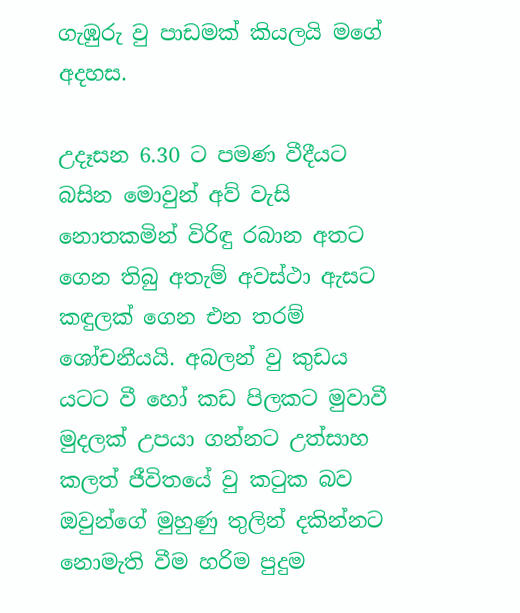ගැඹුරු වු පාඩමක් කියලයි මගේ අදහස.

උදෑසන 6.30 ට පමණ වීදීයට බසින මොවුන් අව් වැසි නොතකමින් විරිඳු රබාන අතට ගෙන තිබු අතැම් අවස්ථා ඇසට කඳුලක් ගෙන එන තරම් ශෝචනීයයි. අබලන් වු කුඩය යටට වී හෝ කඩ පිලකට මුවාවී මුදලක් උපයා ගන්නට උත්සාහ කලත් ජීවිතයේ වු ක‍ටුක බව ඔවුන්ගේ මුහුණු තුලින් දකින්නට නොමැති වීම හරිම පුදුම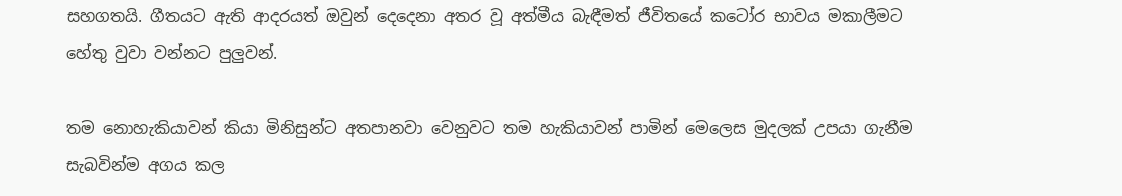සහගතයි. ගීතයට ඇති ආදරයත් ඔවුන් දෙදෙනා අතර වූ අත්මීය බැඳීමත් ජීවිතයේ කටෝර භාවය මකාලීමට හේතු වුවා වන්නට පුලුවන්.

තම නොහැකියාවන් කියා මිනිසුන්ට අතපානවා වෙනුවට තම හැකියාවන් පාමින් මෙලෙස මුදලක් උපයා ගැනීම සැබවින්ම අගය කල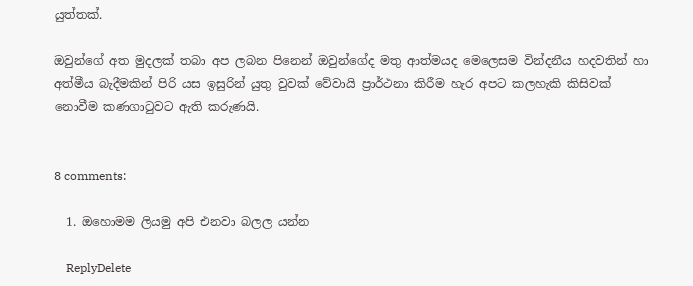යුත්තක්.

ඔවුන්ගේ අත මුදලක් තබා අප ලබන පිනෙන් ඔවුන්ගේද මතු ආත්මයද මෙලෙසම වින්දනීය හදවතින් හා අත්මීය බැදීමකින් පිරි යස ඉසුරින් යුතු වුවක් වේවායි ප්‍රාර්ථනා කිරීම හැර අපට කලහැකි කිසිවක් නොවීම කණගා‍ටුවට ඇති කරුණයි.


8 comments:

  1. ඔහොමම ලියමු අපි එනවා බලල යන්න

    ReplyDelete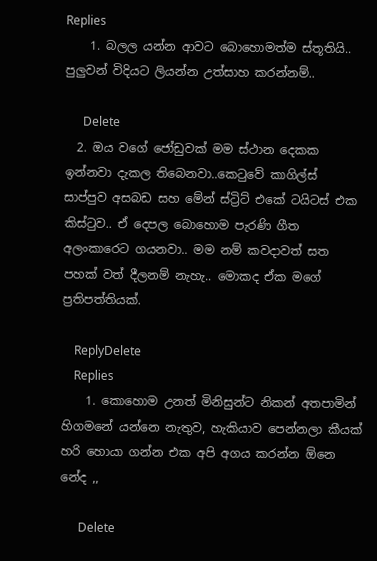Replies
    1. බලල යන්න ආවට බොහොමත්ම ස්තූතියි.. පුලුවන් විදියට ලියන්න උත්සාහ කරන්නම්..

      Delete
  2. ඔය වගේ ජෝඩුවක් මම ස්ථාන දෙකක ඉන්නවා දැකල තිබෙනවා..කෙටුවේ කාගිල්ස් සාප්පුව අසබඩ සහ මේන් ස්ට්‍රිට් එකේ ටයිටස් එක කිස්ටුව.. ඒ දෙපල බොහොම පැරණි ගීත අලංකාරෙට ගයනවා.. මම නම් කවදාවත් සත පහක් වත් දීලනම් නැහැ.. මොකද ඒක මගේ ප්‍රතිපත්තියක්.

    ReplyDelete
    Replies
    1. කොහොම උනත් මිනිසුන්ට නිකන් අතපාමින් හිගමනේ යන්නෙ නැතුව, හැකියාව පෙන්නලා කීයක් හරි හොයා ගන්න එක අපි අගය කරන්න ඕනෙ නේද ,,

      Delete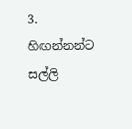3. හිඟන්නන්ට සල්ලි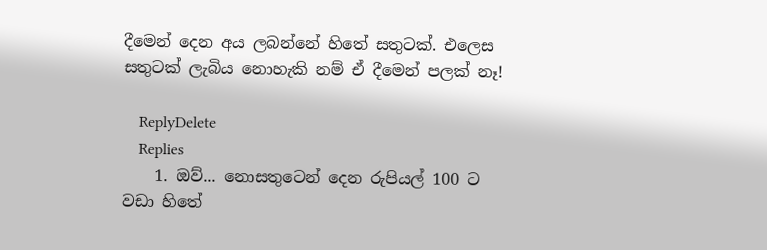දීමෙන් දෙන අය ලබන්නේ හිතේ සතුටක්. එලෙස සතුටක් ලැබිය නොහැකි නම් ඒ දීමෙන් පලක් නෑ!

    ReplyDelete
    Replies
    1. ඔව්... නොසතුටෙන් දෙන රුපියල් 100 ට වඩා හිතේ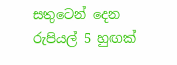සතුටෙන් දෙන රුපියල් 5 හුඟක්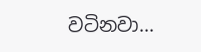වටිනවා...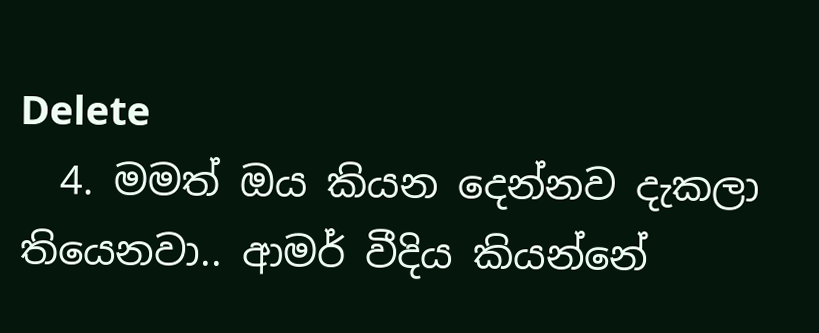Delete
  4. මමත් ඔය කියන දෙන්නව දැකලා තියෙනවා.. ආමර් වීදිය කියන්නේ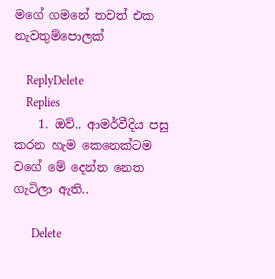මගේ ගමනේ තවත් එක නැවතුම්පොලක්

    ReplyDelete
    Replies
    1. ඔව්.. ආමර්වීදිය පසු කරන හැම කෙනෙක්ටම වගේ මේ දෙන්න නෙත ගැටිලා ඇති..

      Delete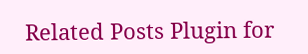Related Posts Plugin for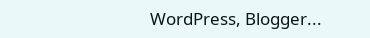WordPress, Blogger...